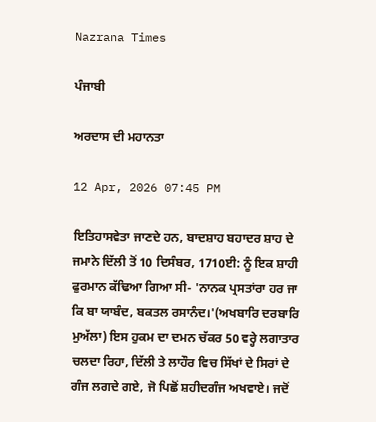Nazrana Times

ਪੰਜਾਬੀ

ਅਰਦਾਸ ਦੀ ਮਹਾਨਤਾ

12 Apr, 2026 07:45 PM

ਇਤਿਹਾਸਵੇਤਾ ਜਾਣਦੇ ਹਨ, ਬਾਦਸ਼ਾਹ ਬਹਾਦਰ ਸ਼ਾਹ ਦੇ ਜਮਾਨੇ ਦਿੱਲੀ ਤੋਂ 10 ਦਿਸੰਬਰ, 1710ਈ: ਨੂੰ ਇਕ ਸ਼ਾਹੀ ਫੁਰਮਾਨ ਕੱਢਿਆ ਗਿਆ ਸੀ- 'ਨਾਨਕ ਪ੍ਰਸਤਾਂਰਾ ਹਰ ਜਾ ਕਿ ਬਾ ਯਾਬੰਦ, ਬਕਤਲ ਰਸਾਨੰਦ।'(ਅਖਬਾਰਿ ਦਰਬਾਰਿ ਮੁਅੱਲਾ) ਇਸ ਹੁਕਮ ਦਾ ਦਮਨ ਚੱਕਰ 50 ਵਰ੍ਹੇ ਲਗਾਤਾਰ ਚਲਦਾ ਰਿਹਾ, ਦਿੱਲੀ ਤੇ ਲਾਹੌਰ ਵਿਚ ਸਿੱਖਾਂ ਦੇ ਸਿਰਾਂ ਦੇ ਗੰਜ ਲਗਦੇ ਗਏ, ਜੋ ਪਿਛੋਂ ਸ਼ਹੀਦਗੰਜ ਅਖਵਾਏ। ਜਦੋਂ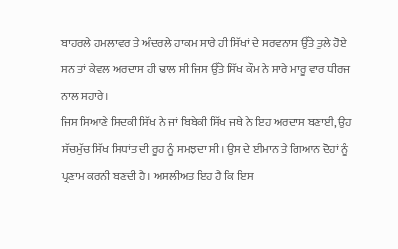ਬਾਹਰਲੇ ਹਮਲਾਵਰ ਤੇ ਅੰਦਰਲੇ ਹਾਕਮ ਸਾਰੇ ਹੀ ਸਿੱਖਾਂ ਦੇ ਸਰਵਨਾਸ ਉੱਤੇ ਤੁਲੇ ਹੋਏ ਸਨ ਤਾਂ ਕੇਵਲ ਅਰਦਾਸ ਹੀ ਢਾਲ ਸੀ ਜਿਸ ਉੱਤੇ ਸਿੱਖ ਕੌਮ ਨੇ ਸਾਰੇ ਮਾਰੂ ਵਾਰ ਧੀਰਜ ਨਾਲ ਸਹਾਰੇ।
ਜਿਸ ਸਿਆਣੇ ਸਿਦਕੀ ਸਿੱਖ ਨੇ ਜਾਂ ਬਿਬੇਕੀ ਸਿੱਖ ਜਥੇ ਨੇ ਇਹ ਅਰਦਾਸ ਬਣਾਈ, ਉਹ ਸੱਚਮੁੱਚ ਸਿੱਖ ਸਿਧਾਂਤ ਦੀ ਰੂਹ ਨੂੰ ਸਮਝਦਾ ਸੀ। ਉਸ ਦੇ ਈਮਾਨ ਤੇ ਗਿਆਨ ਦੋਹਾਂ ਨੂੰ ਪ੍ਰਣਾਮ ਕਰਨੀ ਬਣਦੀ ਹੈ। ਅਸਲੀਅਤ ਇਹ ਹੈ ਕਿ ਇਸ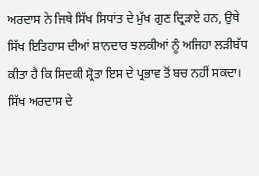ਅਰਦਾਸ ਨੇ ਜਿਥੇ ਸਿੱਖ ਸਿਧਾਂਤ ਦੇ ਮੁੱਖ ਗੁਣ ਦ੍ਰਿੜਾਏ ਹਨ, ਉਥੇ ਸਿੱਖ ਇਤਿਹਾਸ ਦੀਆਂ ਸ਼ਾਨਦਾਰ ਝਲਕੀਆਂ ਨੂੰ ਅਜਿਹਾ ਲੜੀਬੱਧ ਕੀਤਾ ਹੈ ਕਿ ਸਿਦਕੀ ਸ਼੍ਰੋਤਾ ਇਸ ਦੇ ਪ੍ਰਭਾਵ ਤੋਂ ਬਚ ਨਹੀਂ ਸਕਦਾ।
ਸਿੱਖ ਅਰਦਾਸ ਦੇ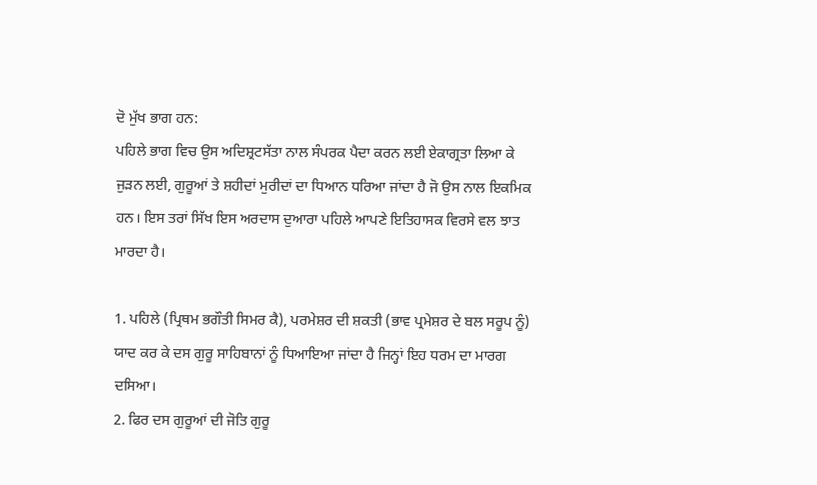ਦੋ ਮੁੱਖ ਭਾਗ ਹਨ:
ਪਹਿਲੇ ਭਾਗ ਵਿਚ ਉਸ ਅਦਿਸ਼੍ਰਟਸੱਤਾ ਨਾਲ ਸੰਪਰਕ ਪੈਦਾ ਕਰਨ ਲਈ ਏਕਾਗ੍ਰਤਾ ਲਿਆ ਕੇ ਜੁੜਨ ਲਈ, ਗੁਰੂਆਂ ਤੇ ਸ਼ਹੀਦਾਂ ਮੁਰੀਦਾਂ ਦਾ ਧਿਆਨ ਧਰਿਆ ਜਾਂਦਾ ਹੈ ਜੋ ਉਸ ਨਾਲ ਇਕਮਿਕ ਹਨ। ਇਸ ਤਰਾਂ ਸਿੱਖ ਇਸ ਅਰਦਾਸ ਦੁਆਰਾ ਪਹਿਲੇ ਆਪਣੇ ਇਤਿਹਾਸਕ ਵਿਰਸੇ ਵਲ ਝਾਤ ਮਾਰਦਾ ਹੈ।

1. ਪਹਿਲੇ (ਪ੍ਰਿਥਮ ਭਗੌਤੀ ਸਿਮਰ ਕੈ), ਪਰਮੇਸ਼ਰ ਦੀ ਸ਼ਕਤੀ (ਭਾਵ ਪ੍ਰਮੇਸ਼ਰ ਦੇ ਬਲ ਸਰੂਪ ਨੂੰ) ਯਾਦ ਕਰ ਕੇ ਦਸ ਗੁਰੂ ਸਾਹਿਬਾਨਾਂ ਨੂੰ ਧਿਆਇਆ ਜਾਂਦਾ ਹੈ ਜਿਨ੍ਹਾਂ ਇਹ ਧਰਮ ਦਾ ਮਾਰਗ ਦਸਿਆ।
2. ਫਿਰ ਦਸ ਗੁਰੂਆਂ ਦੀ ਜੋਤਿ ਗੁਰੂ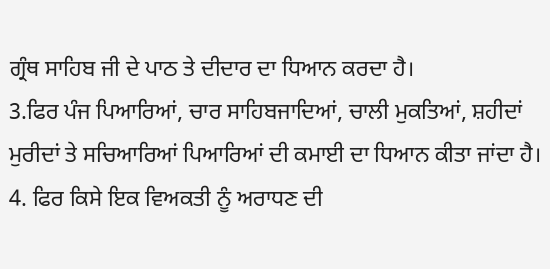ਗ੍ਰੰਥ ਸਾਹਿਬ ਜੀ ਦੇ ਪਾਠ ਤੇ ਦੀਦਾਰ ਦਾ ਧਿਆਨ ਕਰਦਾ ਹੈ।
3.ਫਿਰ ਪੰਜ ਪਿਆਰਿਆਂ, ਚਾਰ ਸਾਹਿਬਜਾਦਿਆਂ, ਚਾਲੀ ਮੁਕਤਿਆਂ, ਸ਼ਹੀਦਾਂ ਮੁਰੀਦਾਂ ਤੇ ਸਚਿਆਰਿਆਂ ਪਿਆਰਿਆਂ ਦੀ ਕਮਾਈ ਦਾ ਧਿਆਨ ਕੀਤਾ ਜਾਂਦਾ ਹੈ।
4. ਫਿਰ ਕਿਸੇ ਇਕ ਵਿਅਕਤੀ ਨੂੰ ਅਰਾਧਣ ਦੀ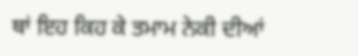ਥਾਂ ਇਹ ਕਿਹ ਕੇ ਤਮਾਮ ਨੇਕੀ ਦੀਆਂ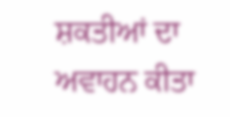ਸ਼ਕਤੀਆਂ ਦਾ ਅਵਾਹਨ ਕੀਤਾ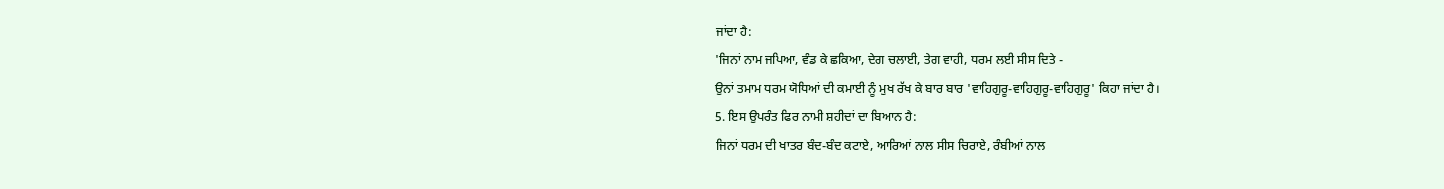ਜਾਂਦਾ ਹੈ:
'ਜਿਨਾਂ ਨਾਮ ਜਪਿਆ, ਵੰਡ ਕੇ ਛਕਿਆ, ਦੇਗ ਚਲਾਈ, ਤੇਗ ਵਾਹੀ, ਧਰਮ ਲਈ ਸੀਸ ਦਿਤੇ -
ਉਨਾਂ ਤਮਾਮ ਧਰਮ ਯੋਧਿਆਂ ਦੀ ਕਮਾਈ ਨੂੰ ਮੁਖ ਰੱਖ ਕੇ ਬਾਰ ਬਾਰ 'ਵਾਹਿਗੁਰੂ-ਵਾਹਿਗੁਰੂ-ਵਾਹਿਗੁਰੂ' ਕਿਹਾ ਜਾਂਦਾ ਹੈ।
5. ਇਸ ਉਪਰੰਤ ਫਿਰ ਨਾਮੀ ਸ਼ਹੀਦਾਂ ਦਾ ਬਿਆਨ ਹੈ:
ਜਿਨਾਂ ਧਰਮ ਦੀ ਖਾਤਰ ਬੰਦ-ਬੰਦ ਕਟਾਏ, ਆਰਿਆਂ ਨਾਲ ਸੀਸ ਚਿਰਾਏ, ਰੰਬੀਆਂ ਨਾਲ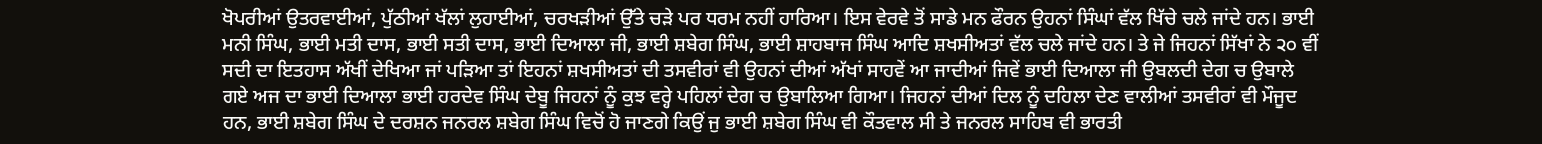ਖੋਪਰੀਆਂ ਉਤਰਵਾਈਆਂ, ਪੁੱਠੀਆਂ ਖੱਲਾਂ ਲੁਹਾਈਆਂ, ਚਰਖੜੀਆਂ ਉੱਤੇ ਚੜੇ ਪਰ ਧਰਮ ਨਹੀਂ ਹਾਰਿਆ। ਇਸ ਵੇਰਵੇ ਤੋਂ ਸਾਡੇ ਮਨ ਫੌਰਨ ਉਹਨਾਂ ਸਿੰਘਾਂ ਵੱਲ ਖਿੱਚੇ ਚਲੇ ਜਾਂਦੇ ਹਨ। ਭਾਈ ਮਨੀ ਸਿੰਘ, ਭਾਈ ਮਤੀ ਦਾਸ, ਭਾਈ ਸਤੀ ਦਾਸ, ਭਾਈ ਦਿਆਲਾ ਜੀ, ਭਾਈ ਸ਼ਬੇਗ ਸਿੰਘ, ਭਾਈ ਸ਼ਾਹਬਾਜ ਸਿੰਘ ਆਦਿ ਸ਼ਖਸੀਅਤਾਂ ਵੱਲ ਚਲੇ ਜਾਂਦੇ ਹਨ। ਤੇ ਜੇ ਜਿਹਨਾਂ ਸਿੱਖਾਂ ਨੇ ੨੦ ਵੀਂ ਸਦੀ ਦਾ ਇਤਹਾਸ ਅੱਖੀਂ ਦੇਖਿਆ ਜਾਂ ਪੜਿਆ ਤਾਂ ਇਹਨਾਂ ਸ਼ਖਸੀਅਤਾਂ ਦੀ ਤਸਵੀਰਾਂ ਵੀ ਉਹਨਾਂ ਦੀਆਂ ਅੱਖਾਂ ਸਾਹਵੇਂ ਆ ਜਾਦੀਆਂ ਜਿਵੇਂ ਭਾਈ ਦਿਆਲਾ ਜੀ ਉਬਲਦੀ ਦੇਗ ਚ ਉਬਾਲੇ ਗਏ ਅਜ ਦਾ ਭਾਈ ਦਿਆਲਾ ਭਾਈ ਹਰਦੇਵ ਸਿੰਘ ਦੇਬੂ ਜਿਹਨਾਂ ਨੂੰ ਕੁਝ ਵਰ੍ਹੇ ਪਹਿਲਾਂ ਦੇਗ ਚ ਉਬਾਲਿਆ ਗਿਆ। ਜਿਹਨਾਂ ਦੀਆਂ ਦਿਲ ਨੂੰ ਦਹਿਲਾ ਦੇਣ ਵਾਲੀਆਂ ਤਸਵੀਰਾਂ ਵੀ ਮੌਜੂਦ ਹਨ, ਭਾਈ ਸ਼ਬੇਗ ਸਿੰਘ ਦੇ ਦਰਸ਼ਨ ਜਨਰਲ ਸ਼ਬੇਗ ਸਿੰਘ ਵਿਚੋਂ ਹੋ ਜਾਣਗੇ ਕਿਉਂ ਜੁ ਭਾਈ ਸ਼ਬੇਗ ਸਿੰਘ ਵੀ ਕੌਤਵਾਲ ਸੀ ਤੇ ਜਨਰਲ ਸਾਹਿਬ ਵੀ ਭਾਰਤੀ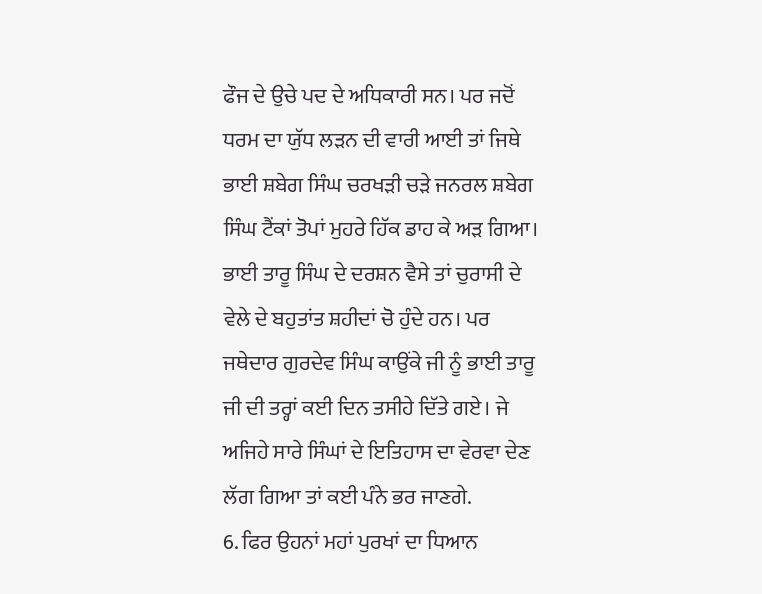ਫੌਜ ਦੇ ਉਚੇ ਪਦ ਦੇ ਅਧਿਕਾਰੀ ਸਨ। ਪਰ ਜਦੋਂ ਧਰਮ ਦਾ ਯੁੱਧ ਲੜਨ ਦੀ ਵਾਰੀ ਆਈ ਤਾਂ ਜਿਥੇ ਭਾਈ ਸ਼ਬੇਗ ਸਿੰਘ ਚਰਖੜੀ ਚੜੇ ਜਨਰਲ ਸ਼ਬੇਗ ਸਿੰਘ ਟੈਂਕਾਂ ਤੋਪਾਂ ਮੁਹਰੇ ਹਿੱਕ ਡਾਹ ਕੇ ਅੜ ਗਿਆ। ਭਾਈ ਤਾਰੂ ਸਿੰਘ ਦੇ ਦਰਸ਼ਨ ਵੈਸੇ ਤਾਂ ਚੁਰਾਸੀ ਦੇ ਵੇਲੇ ਦੇ ਬਹੁਤਾਂਤ ਸ਼ਹੀਦਾਂ ਚੋ ਹੁੰਦੇ ਹਨ। ਪਰ ਜਥੇਦਾਰ ਗੁਰਦੇਵ ਸਿੰਘ ਕਾਉਂਕੇ ਜੀ ਨੂੰ ਭਾਈ ਤਾਰੂ ਜੀ ਦੀ ਤਰ੍ਹਾਂ ਕਈ ਦਿਨ ਤਸੀਹੇ ਦਿੱਤੇ ਗਏ। ਜੇ ਅਜਿਹੇ ਸਾਰੇ ਸਿੰਘਾਂ ਦੇ ਇਤਿਹਾਸ ਦਾ ਵੇਰਵਾ ਦੇਣ ਲੱਗ ਗਿਆ ਤਾਂ ਕਈ ਪੰਨੇ ਭਰ ਜਾਣਗੇ.
6. ਫਿਰ ਉਹਨਾਂ ਮਹਾਂ ਪੁਰਖਾਂ ਦਾ ਧਿਆਨ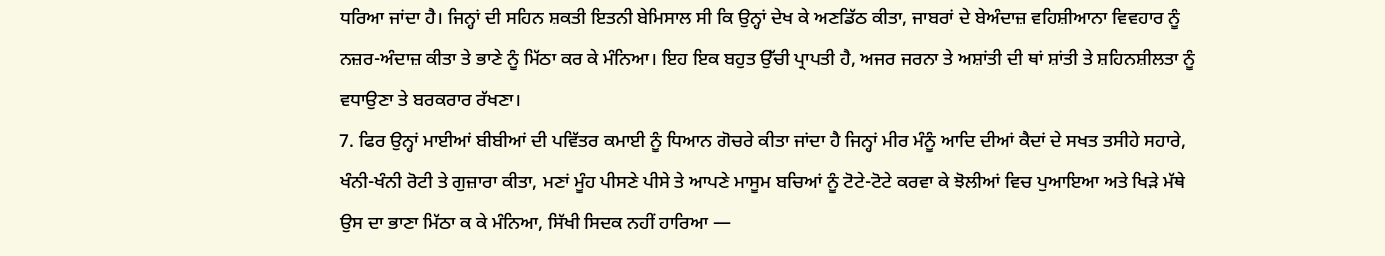ਧਰਿਆ ਜਾਂਦਾ ਹੈ। ਜਿਨ੍ਹਾਂ ਦੀ ਸਹਿਨ ਸ਼ਕਤੀ ਇਤਨੀ ਬੇਮਿਸਾਲ ਸੀ ਕਿ ਉਨ੍ਹਾਂ ਦੇਖ ਕੇ ਅਣਡਿੱਠ ਕੀਤਾ, ਜਾਬਰਾਂ ਦੇ ਬੇਅੰਦਾਜ਼ ਵਹਿਸ਼ੀਆਨਾ ਵਿਵਹਾਰ ਨੂੰ ਨਜ਼ਰ-ਅੰਦਾਜ਼ ਕੀਤਾ ਤੇ ਭਾਣੇ ਨੂੰ ਮਿੱਠਾ ਕਰ ਕੇ ਮੰਨਿਆ। ਇਹ ਇਕ ਬਹੁਤ ਉੱਚੀ ਪ੍ਰਾਪਤੀ ਹੈ, ਅਜਰ ਜਰਨਾ ਤੇ ਅਸ਼ਾਂਤੀ ਦੀ ਥਾਂ ਸ਼ਾਂਤੀ ਤੇ ਸ਼ਹਿਨਸ਼ੀਲਤਾ ਨੂੰ ਵਧਾਉਣਾ ਤੇ ਬਰਕਰਾਰ ਰੱਖਣਾ।
7. ਫਿਰ ਉਨ੍ਹਾਂ ਮਾਈਆਂ ਬੀਬੀਆਂ ਦੀ ਪਵਿੱਤਰ ਕਮਾਈ ਨੂੰ ਧਿਆਨ ਗੋਚਰੇ ਕੀਤਾ ਜਾਂਦਾ ਹੈ ਜਿਨ੍ਹਾਂ ਮੀਰ ਮੰਨੂੰ ਆਦਿ ਦੀਆਂ ਕੈਦਾਂ ਦੇ ਸਖਤ ਤਸੀਹੇ ਸਹਾਰੇ, ਖੰਨੀ-ਖੰਨੀ ਰੋਟੀ ਤੇ ਗੁਜ਼ਾਰਾ ਕੀਤਾ, ਮਣਾਂ ਮੂੰਹ ਪੀਸਣੇ ਪੀਸੇ ਤੇ ਆਪਣੇ ਮਾਸੂਮ ਬਚਿਆਂ ਨੂੰ ਟੋਟੇ-ਟੋਟੇ ਕਰਵਾ ਕੇ ਝੋਲੀਆਂ ਵਿਚ ਪੁਆਇਆ ਅਤੇ ਖਿੜੇ ਮੱਥੇ ਉਸ ਦਾ ਭਾਣਾ ਮਿੱਠਾ ਕ ਕੇ ਮੰਨਿਆ, ਸਿੱਖੀ ਸਿਦਕ ਨਹੀਂ ਹਾਰਿਆ —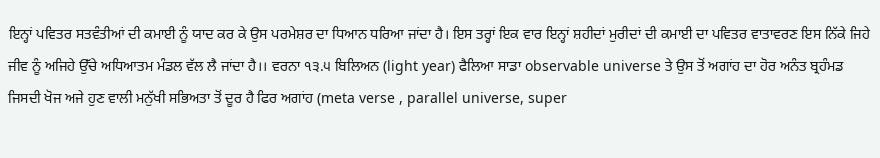ਇਨ੍ਹਾਂ ਪਵਿਤਰ ਸਤਵੰਤੀਆਂ ਦੀ ਕਮਾਈ ਨੂੰ ਯਾਦ ਕਰ ਕੇ ਉਸ ਪਰਮੇਸ਼ਰ ਦਾ ਧਿਆਨ ਧਰਿਆ ਜਾਂਦਾ ਹੈ। ਇਸ ਤਰ੍ਹਾਂ ਇਕ ਵਾਰ ਇਨ੍ਹਾਂ ਸ਼ਹੀਦਾਂ ਮੁਰੀਦਾਂ ਦੀ ਕਮਾਈ ਦਾ ਪਵਿਤਰ ਵਾਤਾਵਰਣ ਇਸ ਨਿੱਕੇ ਜਿਹੇ ਜੀਵ ਨੂੰ ਅਜਿਹੇ ਉੱਚੇ ਅਧਿਆਤਮ ਮੰਡਲ ਵੱਲ ਲੈ ਜਾਂਦਾ ਹੈ।। ਵਰਨਾ ੧੩.੫ ਬਿਲਿਅਨ (light year) ਫੈਲਿਆ ਸਾਡਾ observable universe ਤੇ ਉਸ ਤੋਂ ਅਗਾਂਹ ਦਾ ਹੋਰ ਅਨੰਤ ਬ੍ਰਹੰਮਡ ਜਿਸਦੀ ਖੋਜ ਅਜੇ ਹੁਣ ਵਾਲੀ ਮਨੁੱਖੀ ਸਭਿਅਤਾ ਤੋਂ ਦੂਰ ਹੈ ਫਿਰ ਅਗਾਂਹ (meta verse , parallel universe, super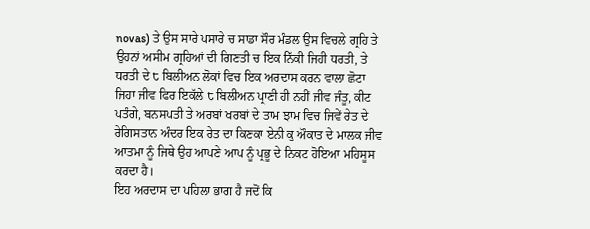novas) ਤੇ ਉਸ ਸਾਰੇ ਪਸਾਰੇ ਚ ਸਾਡਾ ਸੌਰ ਮੰਡਲ ਉਸ ਵਿਚਲੇ ਗ੍ਰਹਿ ਤੇ ਉਹਨਾਂ ਅਸੀਮ ਗ੍ਰਹਿਆਂ ਦੀ ਗਿਣਤੀ ਚ ਇਕ ਨਿੱਕੀ ਜਿਹੀ ਧਰਤੀ, ਤੇ ਧਰਤੀ ਦੇ ੮ ਬਿਲੀਅਨ ਲੋਕਾਂ ਵਿਚ ਇਕ ਅਰਦਾਸ ਕਰਨ ਵਾਲਾ ਛੋਟਾ ਜਿਹਾ ਜੀਵ ਫਿਰ ਇਕੱਲੇ ੮ ਬਿਲੀਅਨ ਪ੍ਰਾਣੀ ਹੀ ਨਹੀਂ ਜੀਵ ਜੰਤੂ, ਕੀਟ ਪਤੰਗੇ, ਬਨਸਪਤੀ ਤੇ ਅਰਬਾਂ ਖਰਬਾਂ ਦੇ ਤਾਮ ਝਾਮ ਵਿਚ ਜਿਵੇਂ ਰੇਤ ਦੇ ਰੇਗਿਸਤਾਨ ਅੰਦਰ ਇਕ ਰੇਤ ਦਾ ਕਿਣਕਾ ਏਨੀ ਕੁ ਔਕਾਤ ਦੇ ਮਾਲਕ ਜੀਵ ਆਤਮਾ ਨੂੰ ਜਿਥੇ ਉਹ ਆਪਣੇ ਆਪ ਨੂੰ ਪ੍ਰਭੂ ਦੇ ਨਿਕਟ ਹੋਇਆ ਮਹਿਸੂਸ ਕਰਦਾ ਹੈ।
ਇਹ ਅਰਦਾਸ ਦਾ ਪਹਿਲਾ ਭਾਗ ਹੈ ਜਦੋਂ ਕਿ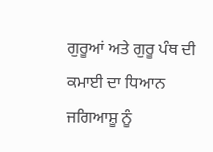ਗੁਰੂਆਂ ਅਤੇ ਗੁਰੂ ਪੰਥ ਦੀ ਕਮਾਈ ਦਾ ਧਿਆਨ ਜਗਿਆਸ਼ੂ ਨੂੰ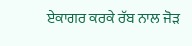ਏਕਾਗਰ ਕਰਕੇ ਰੱਬ ਨਾਲ ਜੋੜ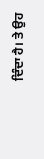ਦਿੰਦਾ ਹੈ। ਤੇ ਉਹ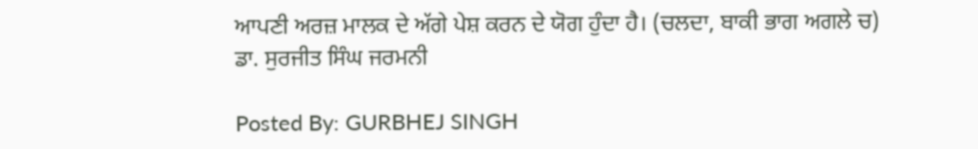ਆਪਣੀ ਅਰਜ਼ ਮਾਲਕ ਦੇ ਅੱਗੇ ਪੇਸ਼ ਕਰਨ ਦੇ ਯੋਗ ਹੁੰਦਾ ਹੈ। (ਚਲਦਾ, ਬਾਕੀ ਭਾਗ ਅਗਲੇ ਚ)
ਡਾ. ਸੁਰਜੀਤ ਸਿੰਘ ਜਰਮਨੀ

Posted By: GURBHEJ SINGH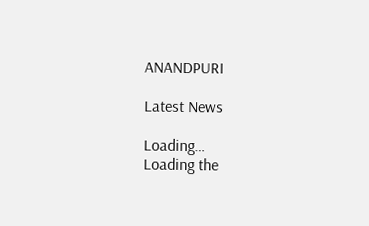ANANDPURI

Latest News

Loading…
Loading the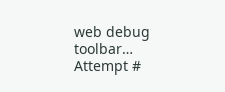web debug toolbar…
Attempt #